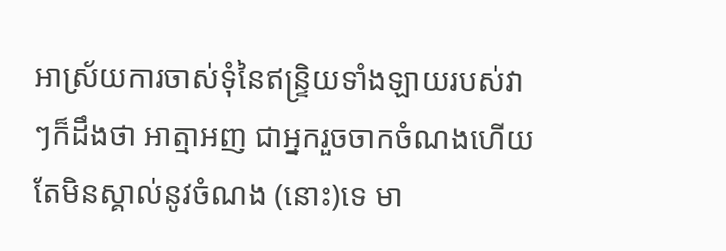អាស្រ័យការចាស់ទុំនៃឥន្ទ្រិយទាំងឡាយរបស់វា ៗក៏ដឹងថា អាត្មាអញ ជាអ្នករួចចាកចំណងហើយ តែមិនស្គាល់នូវចំណង (នោះ)ទេ មា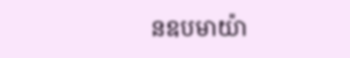នឧបមាយ៉ា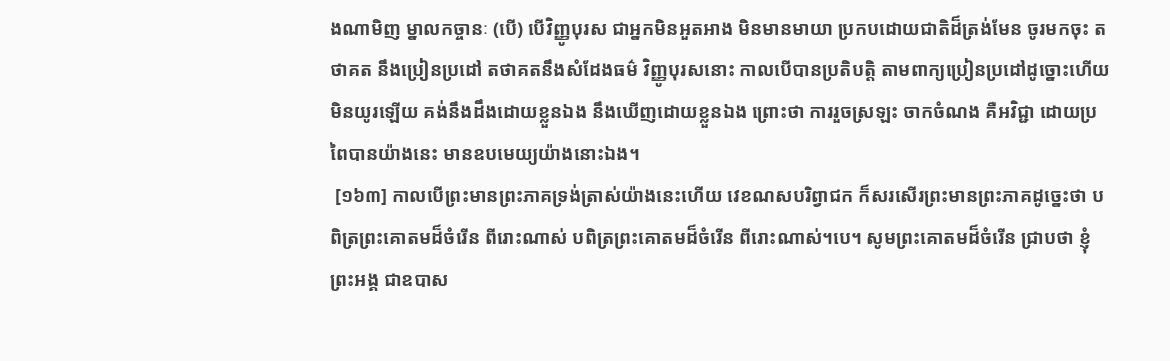ងណាមិញ ម្នាលកច្ចានៈ (បើ) បើវិញ្ញូបុរស ជាអ្នកមិនអួតអាង មិនមានមាយា ប្រកបដោយជាតិដ៏ត្រង់មែន ចូរមកចុះ តថាគត នឹងប្រៀនប្រដៅ តថាគតនឹងសំដែងធម៌ វិញ្ញូបុរសនោះ កាលបើបានប្រតិបត្តិ តាមពាក្យប្រៀនប្រដៅដូច្នោះហើយ មិនយូរឡើយ គង់នឹងដឹងដោយខ្លួនឯង នឹងឃើញដោយខ្លួនឯង ព្រោះថា ការរួចស្រឡះ ចាកចំណង គឺអវិជ្ជា ដោយប្រពៃបានយ៉ាងនេះ មានឧបមេយ្យយ៉ាងនោះឯង។
 [១៦៣] កាលបើព្រះមានព្រះភាគទ្រង់ត្រាស់យ៉ាងនេះហើយ វេខណសបរិព្វាជក ក៏សរសើរព្រះមានព្រះភាគដូច្នេះថា បពិត្រព្រះគោតមដ៏ចំរើន ពីរោះណាស់ បពិត្រព្រះគោតមដ៏ចំរើន ពីរោះណាស់។បេ។ សូមព្រះគោតមដ៏ចំរើន ជ្រាបថា ខ្ញុំព្រះអង្គ ជាឧបាស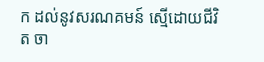ក ដល់នូវសរណគមន៍ ស្មើដោយជីវិត ចា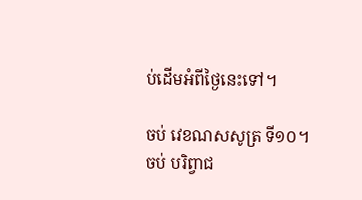ប់ដើមអំពីថ្ងៃនេះទៅ។

ចប់ វេខណសសូត្រ ទី១០។
ចប់ បរិព្វាជ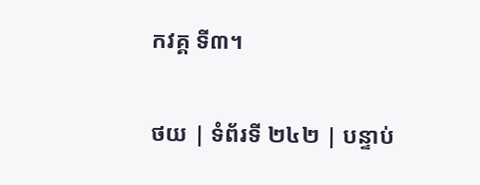កវគ្គ ទី៣។

ថយ | ទំព័រទី ២៤២ | បន្ទាប់